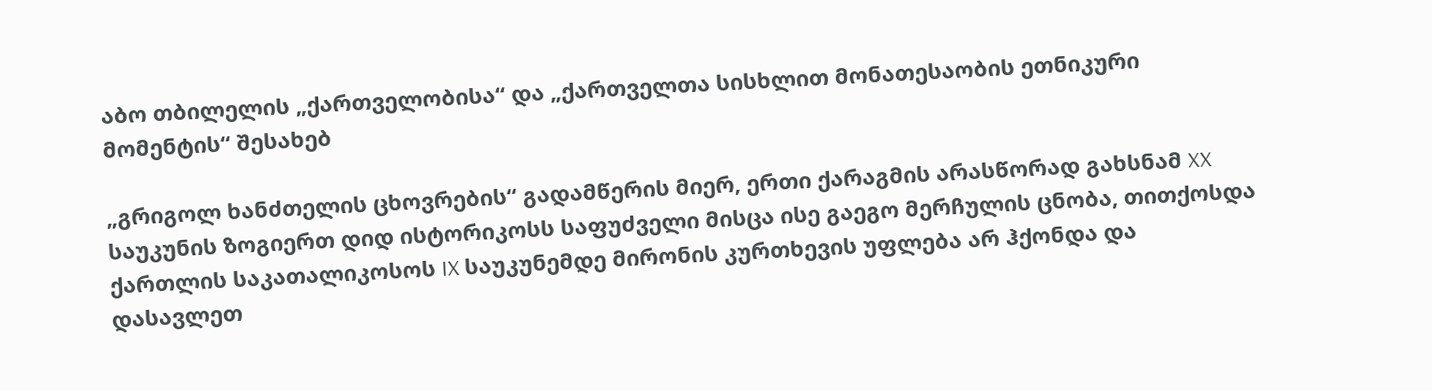აბო თბილელის „ქართველობისა“ და „ქართველთა სისხლით მონათესაობის ეთნიკური მომენტის“ შესახებ

„გრიგოლ ხანძთელის ცხოვრების“ გადამწერის მიერ, ერთი ქარაგმის არასწორად გახსნამ XX საუკუნის ზოგიერთ დიდ ისტორიკოსს საფუძველი მისცა ისე გაეგო მერჩულის ცნობა, თითქოსდა ქართლის საკათალიკოსოს IX საუკუნემდე მირონის კურთხევის უფლება არ ჰქონდა და დასავლეთ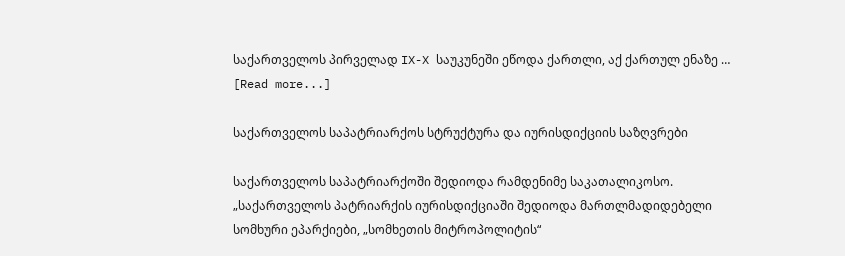საქართველოს პირველად IX-X საუკუნეში ეწოდა ქართლი, აქ ქართულ ენაზე … [Read more...]

საქართველოს საპატრიარქოს სტრუქტურა და იურისდიქციის საზღვრები

საქართველოს საპატრიარქოში შედიოდა რამდენიმე საკათალიკოსო. „საქართველოს პატრიარქის იურისდიქციაში შედიოდა მართლმადიდებელი სომხური ეპარქიები, „სომხეთის მიტროპოლიტის“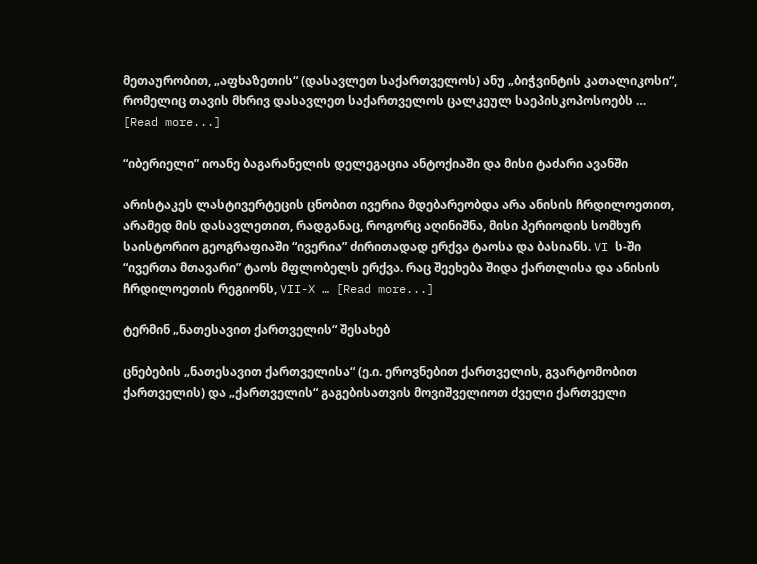მეთაურობით, „აფხაზეთის“ (დასავლეთ საქართველოს) ანუ „ბიჭვინტის კათალიკოსი“, რომელიც თავის მხრივ დასავლეთ საქართველოს ცალკეულ საეპისკოპოსოებს … [Read more...]

“იბერიელი” იოანე ბაგარანელის დელეგაცია ანტოქიაში და მისი ტაძარი ავანში

არისტაკეს ლასტივერტეცის ცნობით ივერია მდებარეობდა არა ანისის ჩრდილოეთით, არამედ მის დასავლეთით, რადგანაც, როგორც აღინიშნა, მისი პერიოდის სომხურ საისტორიო გეოგრაფიაში “ივერია” ძირითადად ერქვა ტაოსა და ბასიანს. VI ს-ში “ივერთა მთავარი” ტაოს მფლობელს ერქვა. რაც შეეხება შიდა ქართლისა და ანისის ჩრდილოეთის რეგიონს, VII-X … [Read more...]

ტერმინ „ნათესავით ქართველის“ შესახებ

ცნებების „ნათესავით ქართველისა“ (ე.ი. ეროვნებით ქართველის, გვარტომობით ქართველის) და „ქართველის“ გაგებისათვის მოვიშველიოთ ძველი ქართველი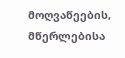მოღვაწეების, მწერლებისა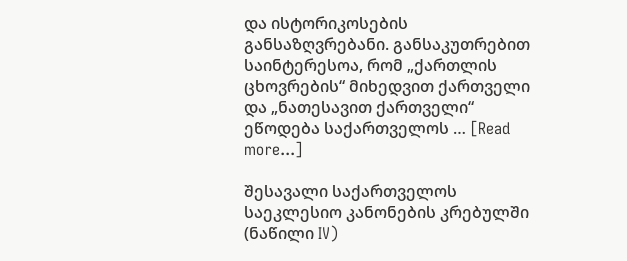და ისტორიკოსების განსაზღვრებანი. განსაკუთრებით საინტერესოა, რომ „ქართლის ცხოვრების“ მიხედვით ქართველი და „ნათესავით ქართველი“ ეწოდება საქართველოს … [Read more...]

შესავალი საქართველოს საეკლესიო კანონების კრებულში (ნაწილი IV)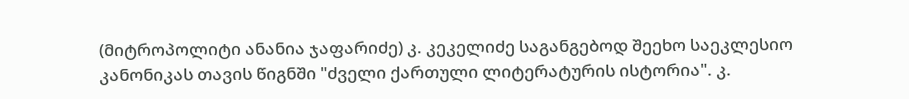(მიტროპოლიტი ანანია ჯაფარიძე) კ. კეკელიძე საგანგებოდ შეეხო საეკლესიო კანონიკას თავის წიგნში "ძველი ქართული ლიტერატურის ისტორია". კ.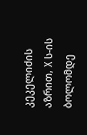კეკელიძის აზრით, X ს-ის ბოლომდე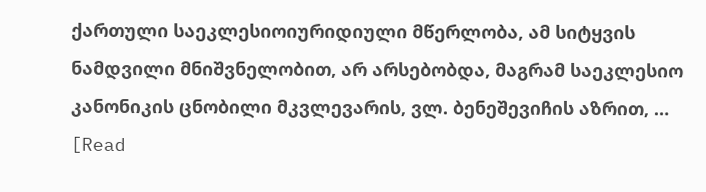ქართული საეკლესიოიურიდიული მწერლობა, ამ სიტყვის ნამდვილი მნიშვნელობით, არ არსებობდა, მაგრამ საეკლესიო კანონიკის ცნობილი მკვლევარის, ვლ. ბენეშევიჩის აზრით, … [Read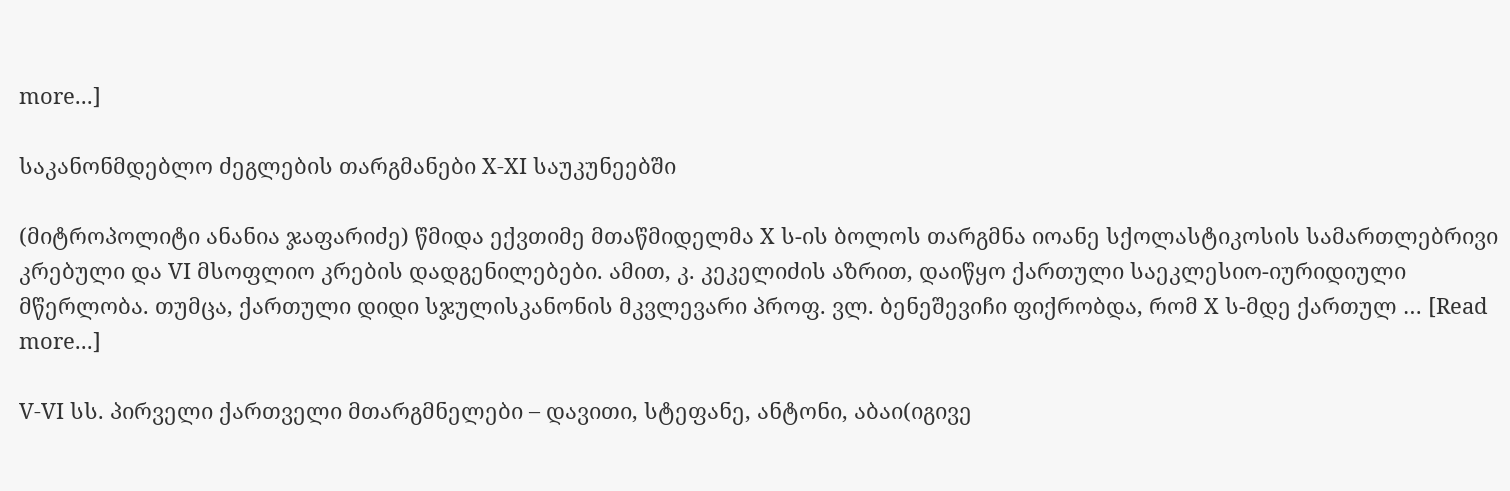more...]

საკანონმდებლო ძეგლების თარგმანები X-XI საუკუნეებში

(მიტროპოლიტი ანანია ჯაფარიძე) წმიდა ექვთიმე მთაწმიდელმა X ს-ის ბოლოს თარგმნა იოანე სქოლასტიკოსის სამართლებრივი კრებული და VI მსოფლიო კრების დადგენილებები. ამით, კ. კეკელიძის აზრით, დაიწყო ქართული საეკლესიო-იურიდიული მწერლობა. თუმცა, ქართული დიდი სჯულისკანონის მკვლევარი პროფ. ვლ. ბენეშევიჩი ფიქრობდა, რომ X ს-მდე ქართულ … [Read more...]

V-VI სს. პირველი ქართველი მთარგმნელები – დავითი, სტეფანე, ანტონი, აბაი(იგივე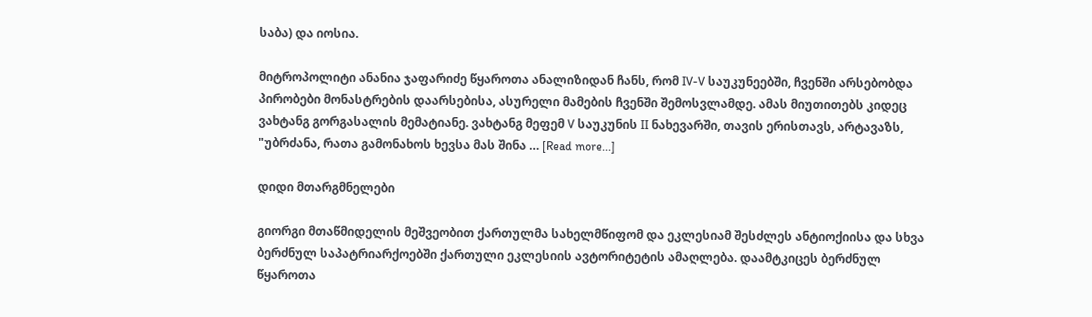საბა) და იოსია.

მიტროპოლიტი ანანია ჯაფარიძე წყაროთა ანალიზიდან ჩანს, რომ IV-V საუკუნეებში, ჩვენში არსებობდა პირობები მონასტრების დაარსებისა, ასურელი მამების ჩვენში შემოსვლამდე. ამას მიუთითებს კიდეც ვახტანგ გორგასალის მემატიანე. ვახტანგ მეფემ V საუკუნის II ნახევარში, თავის ერისთავს, არტავაზს, "უბრძანა, რათა გამონახოს ხევსა მას შინა … [Read more...]

დიდი მთარგმნელები

გიორგი მთაწმიდელის მეშვეობით ქართულმა სახელმწიფომ და ეკლესიამ შესძლეს ანტიოქიისა და სხვა ბერძნულ საპატრიარქოებში ქართული ეკლესიის ავტორიტეტის ამაღლება. დაამტკიცეს ბერძნულ წყაროთა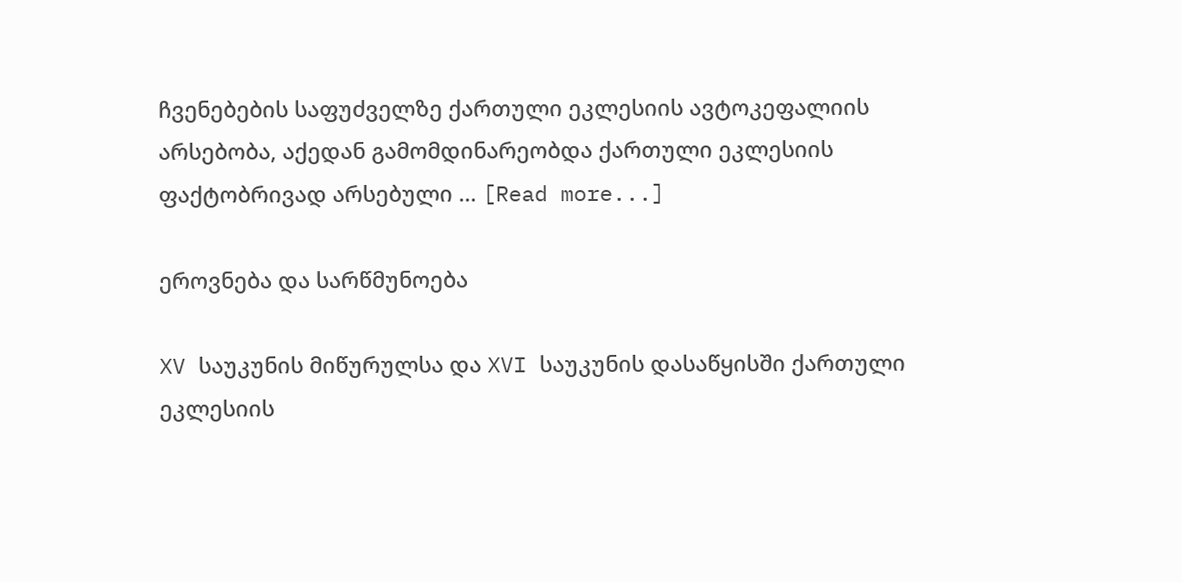ჩვენებების საფუძველზე ქართული ეკლესიის ავტოკეფალიის არსებობა, აქედან გამომდინარეობდა ქართული ეკლესიის ფაქტობრივად არსებული … [Read more...]

ეროვნება და სარწმუნოება

XV საუკუნის მიწურულსა და XVI საუკუნის დასაწყისში ქართული ეკლესიის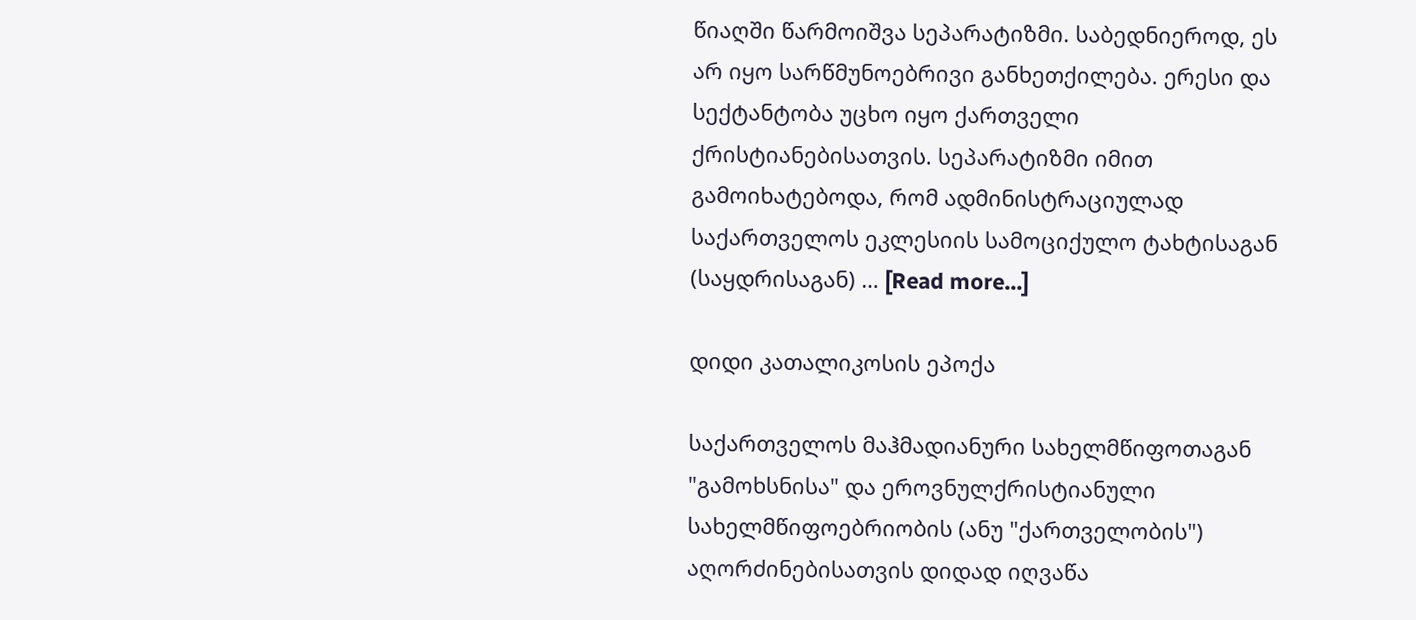წიაღში წარმოიშვა სეპარატიზმი. საბედნიეროდ, ეს არ იყო სარწმუნოებრივი განხეთქილება. ერესი და სექტანტობა უცხო იყო ქართველი ქრისტიანებისათვის. სეპარატიზმი იმით გამოიხატებოდა, რომ ადმინისტრაციულად საქართველოს ეკლესიის სამოციქულო ტახტისაგან (საყდრისაგან) … [Read more...]

დიდი კათალიკოსის ეპოქა

საქართველოს მაჰმადიანური სახელმწიფოთაგან "გამოხსნისა" და ეროვნულქრისტიანული სახელმწიფოებრიობის (ანუ "ქართველობის") აღორძინებისათვის დიდად იღვაწა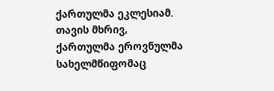ქართულმა ეკლესიამ. თავის მხრივ, ქართულმა ეროვნულმა სახელმწიფომაც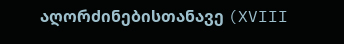აღორძინებისთანავე (XVIII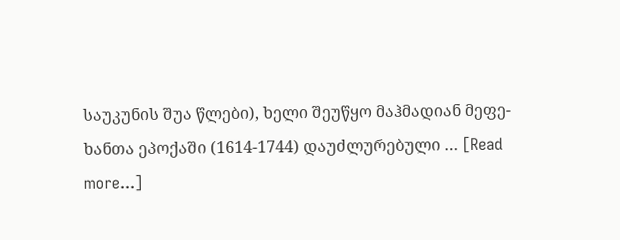საუკუნის შუა წლები), ხელი შეუწყო მაჰმადიან მეფე-ხანთა ეპოქაში (1614-1744) დაუძლურებული … [Read more...]